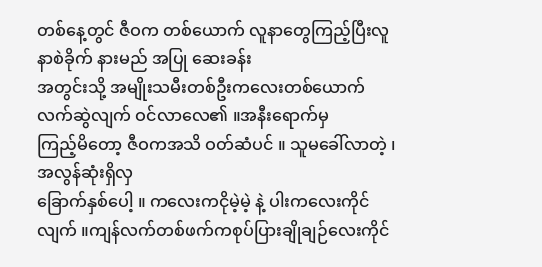တစ်နေ့တွင် ဇီဝက တစ်ယောက် လူနာတွေကြည့်ပြီးလူနာစဲခိုက် နားမည် အပြု ဆေးခန်း
အတွင်းသို့ အမျိုးသမီးတစ်ဦးကလေးတစ်ယောက် လက်ဆွဲလျက် ဝင်လာလေ၏ ။အနီးရောက်မှ
ကြည့်မိတော့ ဇီဝကအသိ ဝတ်ဆံပင် ။ သူမခေါ်လာတဲ့ ၊အလွန်ဆုံးရှိလှ
ခြောက်နှစ်ပေါ့ ။ ကလေးကငိုမဲ့မဲ့ နဲ့ ပါးကလေးကိုင်လျက် ။ကျန်လက်တစ်ဖက်ကစုပ်ပြားချိုချဉ်လေးကိုင်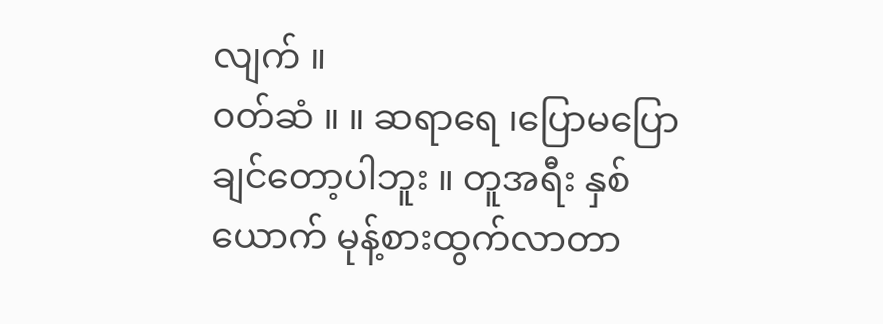လျက် ။
၀တ်ဆံ ။ ။ ဆရာရေ ၊ပြောမပြောချင်တော့ပါဘူး ။ တူအရီး နှစ်ယောက် မုန့်စားထွက်လာတာ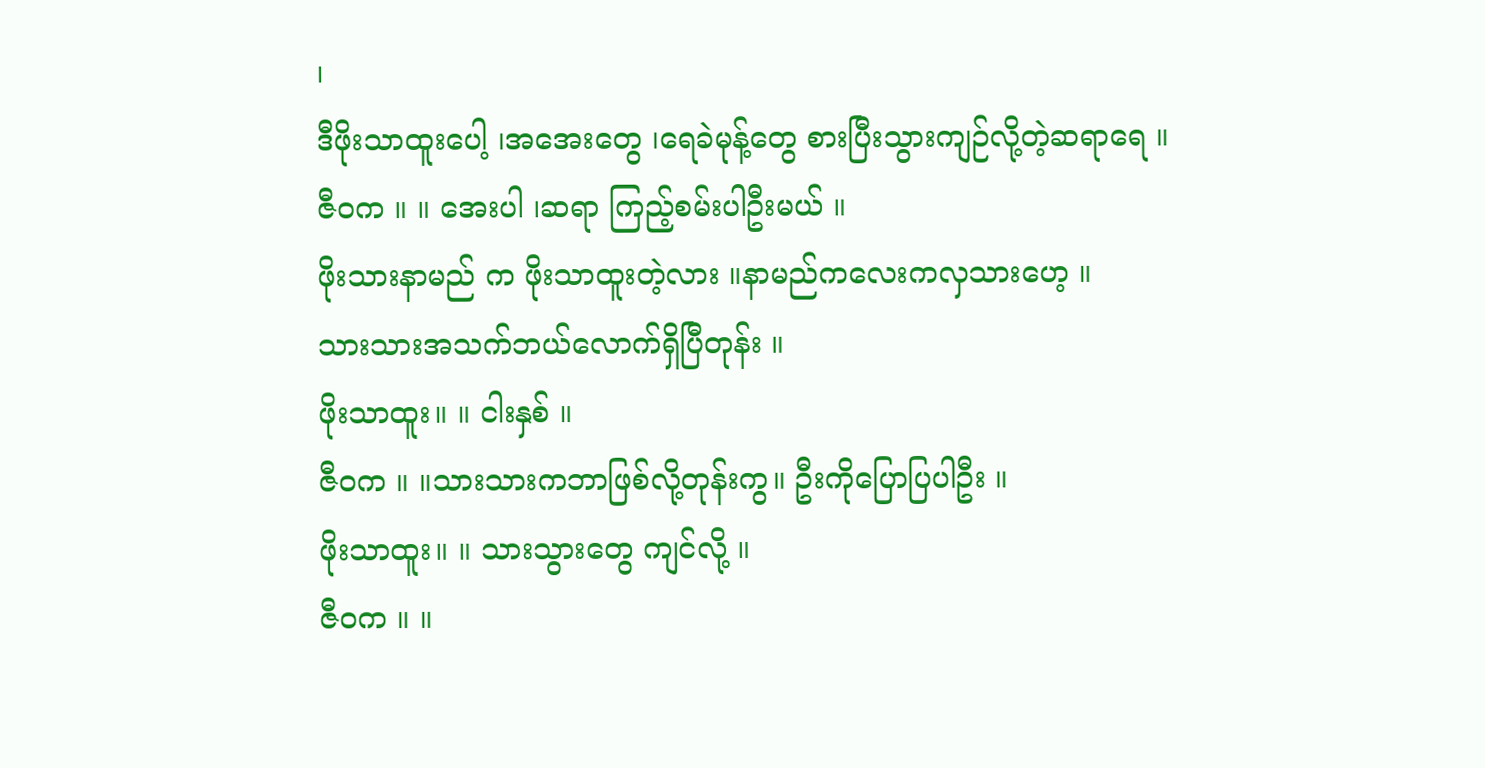၊
ဒီဖိုးသာထူးပေါ့ ၊အအေးတွေ ၊ရေခဲမုန့်တွေ စားပြီးသွားကျဉ်လို့တဲ့ဆရာရေ ။
ဇီဝက ။ ။ အေးပါ ၊ဆရာ ကြည့်စမ်းပါဦးမယ် ။
ဖိုးသားနာမည် က ဖိုးသာထူးတဲ့လား ။နာမည်ကလေးကလှသားဟေ့ ။
သားသားအသက်ဘယ်လောက်ရှိပြီတုန်း ။
ဖိုးသာထူး။ ။ ငါးနှစ် ။
ဇီဝက ။ ။သားသားကဘာဖြစ်လို့တုန်းကွ။ ဦးကိုပြောပြပါဦး ။
ဖိုးသာထူး။ ။ သားသွားတွေ ကျင်လို့ ။
ဇီဝက ။ ။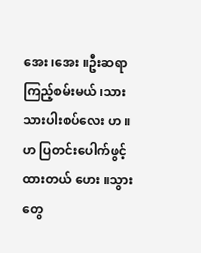အေး ၊အေး ။ဦးဆရာ ကြည့်စမ်းမယ် ၊သားသားပါးစပ်လေး ဟ ။
ဟ ပြတင်းပေါက်ဖွင့်ထားတယ် ဟေး ။သွားတွေ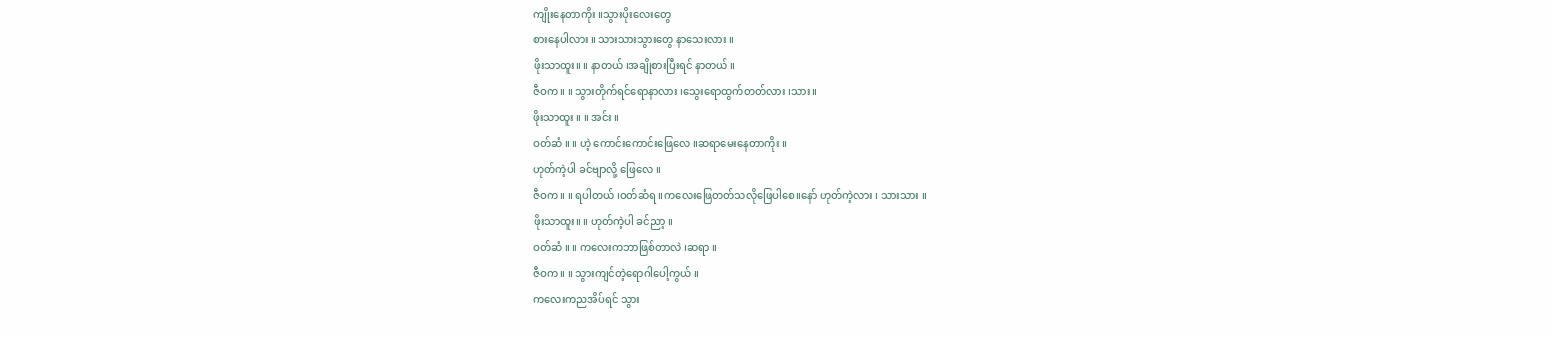ကျိုးနေတာကိုး ။သွားပိုးလေးတွေ
စားနေပါလား ။ သားသားသွားတွေ နာသေးလား ။
ဖိုးသာထူး။ ။ နာတယ် ၊အချိုစားပြီးရင် နာတယ် ။
ဇီဝက ။ ။ သွားတိုက်ရင်ရောနာလား ၊သွေးရောထွက်တတ်လား ၊သား။
ဖိုးသာထူး ။ ။ အင်း ။
ဝတ်ဆံ ။ ။ ဟဲ့ ကောင်းကောင်းဖြေလေ ။ဆရာမေးနေတာကိုး ။
ဟုတ်ကဲ့ပါ ခင်ဗျာလို့ ဖြေလေ ။
ဇီဝက ။ ။ ရပါတယ် ၊ဝတ်ဆံရ ။ကလေးဖြေတတ်သလိုဖြေပါစေ။နော် ဟုတ်ကဲ့လား ၊ သားသား ။
ဖိုးသာထူး။ ။ ဟုတ်ကဲ့ပါ ခင်ညာ့ ။
ဝတ်ဆံ ။ ။ ကလေးကဘာဖြစ်တာလဲ ၊ဆရာ ။
ဇီဝက ။ ။ သွားကျင်တဲ့ရောဂါပေါ့ကွယ် ။
ကလေးကညအိပ်ရင် သွား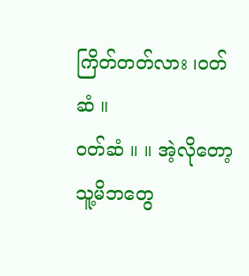ကြိတ်တတ်လား ၊ဝတ်ဆံ ။
ဝတ်ဆံ ။ ။ အဲ့လိုတော့ သူ့မိဘတွေ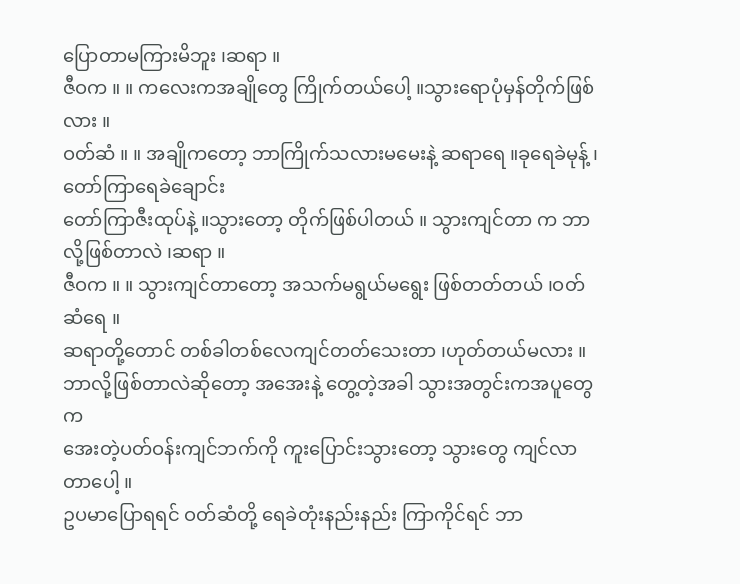ပြောတာမကြားမိဘူး ၊ဆရာ ။
ဇီဝက ။ ။ ကလေးကအချိုတွေ ကြိုက်တယ်ပေါ့ ။သွားရောပုံမှန်တိုက်ဖြစ်လား ။
ဝတ်ဆံ ။ ။ အချိုကတော့ ဘာကြိုက်သလားမမေးနဲ့ ဆရာရေ ။ခုရေခဲမုန့် ၊တော်ကြာရေခဲချောင်း
တော်ကြာဇီးထုပ်နဲ့ ။သွားတော့ တိုက်ဖြစ်ပါတယ် ။ သွားကျင်တာ က ဘာလို့ဖြစ်တာလဲ ၊ဆရာ ။
ဇီဝက ။ ။ သွားကျင်တာတော့ အသက်မရွယ်မရွေး ဖြစ်တတ်တယ် ၊ဝတ်ဆံရေ ။
ဆရာတို့တောင် တစ်ခါတစ်လေကျင်တတ်သေးတာ ၊ဟုတ်တယ်မလား ။
ဘာလို့ဖြစ်တာလဲဆိုတော့ အအေးနဲ့ တွေ့တဲ့အခါ သွားအတွင်းကအပူတွေက
အေးတဲ့ပတ်ဝန်းကျင်ဘက်ကို ကူးပြောင်းသွားတော့ သွားတွေ ကျင်လာတာပေါ့ ။
ဥပမာပြောရရင် ဝတ်ဆံတို့ ရေခဲတုံးနည်းနည်း ကြာကိုင်ရင် ဘာ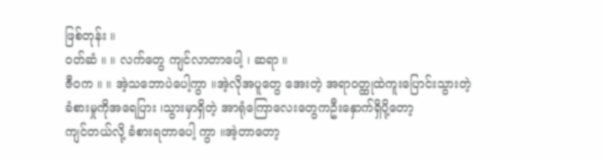ဖြစ်တုန်း ။
ဝတ်ဆံ ။ ။ လက်တွေ ကျင်လာတာပေါ့ ၊ ဆရာ ။
ဇီဝက ။ ။ အဲ့သဘောပဲပေါ့ကွာ ။အဲ့လိုအပူတွေ အေးတဲ့ အရာဝတ္ထုထဲကူးပြောင်းသွားတဲ့
ခံစားမှုကိုအရေပြား ၊သွားမှာရှိတဲ့ အာရုံကြောလေးတွေကဦးနှောက်ရှိပို့တော့
ကျင်တယ်လို့ ခံစားရတာပေါ့ ကွာ ။အဲ့တာတော့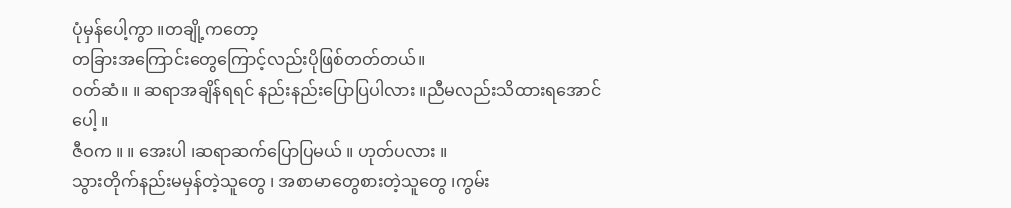ပုံမှန်ပေါ့ကွာ ။တချို့ကတော့
တခြားအကြောင်းတွေကြောင့်လည်းပိုဖြစ်တတ်တယ်။
ဝတ်ဆံ။ ။ ဆရာအချိန်ရရင် နည်းနည်းပြောပြပါလား ။ညီမလည်းသိထားရအောင်ပေါ့ ။
ဇီဝက ။ ။ အေးပါ ၊ဆရာဆက်ပြောပြမယ် ။ ဟုတ်ပလား ။
သွားတိုက်နည်းမမှန်တဲ့သူတွေ ၊ အစာမာတွေစားတဲ့သူတွေ ၊ကွမ်း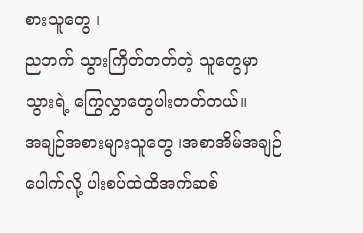စားသူတွေ ၊
ညဘက် သွားကြိတ်တတ်တဲ့ သူတွေမှာသွားရဲ့ ကြွေလွှာတွေပါးတတ်တယ်။
အချဉ်အစားများသူတွေ ၊အစာအိမ်အချဉ်ပေါက်လို့ ပါးစပ်ထဲထိအက်ဆစ်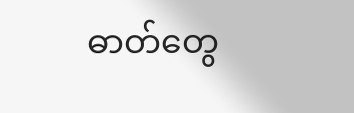ဓာတ်တွေ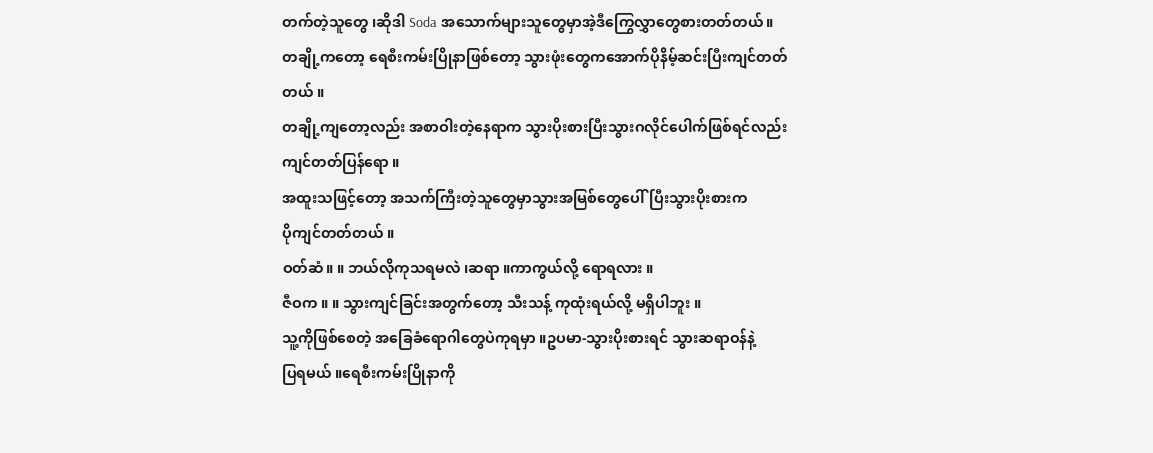တက်တဲ့သူတွေ ၊ဆိုဒါ Soda အသောက်များသူတွေမှာအဲ့ဒီကြွေလွှာတွေစားတတ်တယ်။
တချို့ကတော့ ရေစီးကမ်းပြိုနာဖြစ်တော့ သွားဖုံးတွေကအောက်ပိုနိမ့်ဆင်းပြီးကျင်တတ်
တယ် ။
တချို့ကျတော့လည်း အစာဝါးတဲ့နေရာက သွားပိုးစားပြီးသွားဂလိုင်ပေါက်ဖြစ်ရင်လည်း
ကျင်တတ်ပြန်ရော ။
အထူးသဖြင့်တော့ အသက်ကြီးတဲ့သူတွေမှာသွားအမြစ်တွေပေါ်ပြီးသွားပိုးစားက
ပိုကျင်တတ်တယ် ။
ဝတ်ဆံ။ ။ ဘယ်လိုကုသရမလဲ ၊ဆရာ ။ကာကွယ်လို့ ရောရလား ။
ဇီဝက ။ ။ သွားကျင်ခြင်းအတွက်တော့ သီးသန့် ကုထုံးရယ်လို့ မရှိပါဘူး ။
သူ့ကိုဖြစ်စေတဲ့ အခြေခံရောဂါတွေပဲကုရမှာ ။ဥပမာ-သွားပိုးစားရင် သွားဆရာဝန်နဲ့
ပြရမယ် ။ရေစီးကမ်းပြိုနာကို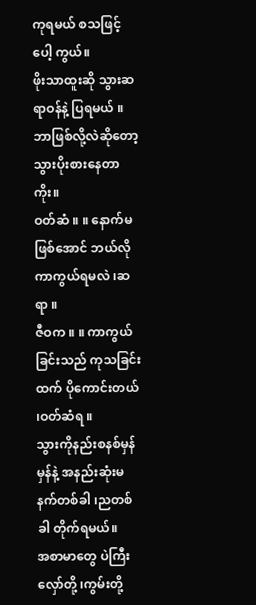ကုရမယ် စသဖြင့်ပေါ့ ကွယ်။
ဖိုးသာထူးဆို သွားဆရာဝန်နဲ့ ပြရမယ် ။ဘာဖြစ်လို့လဲဆိုတော့ သွားပိုးစားနေတာ
ကိုး။
ဝတ်ဆံ ။ ။ နောက်မဖြစ်အောင် ဘယ်လိုကာကွယ်ရမလဲ ၊ဆရာ ။
ဇီဝက ။ ။ ကာကွယ်ခြင်းသည် ကုသခြင်းထက် ပိုကောင်းတယ် ၊ဝတ်ဆံရ ။
သွားကိုနည်းစနစ်မှန်မှန်နဲ့ အနည်းဆုံးမနက်တစ်ခါ ၊ညတစ်ခါ တိုက်ရမယ်။
အစာမာတွေ ပဲကြီးလှော်တို့ ၊ကွမ်းတို့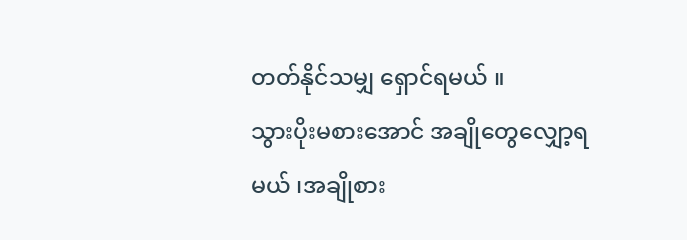တတ်နိုင်သမျှ ရှောင်ရမယ် ။
သွားပိုးမစားအောင် အချိုတွေလျှော့ရမယ် ၊အချိုစား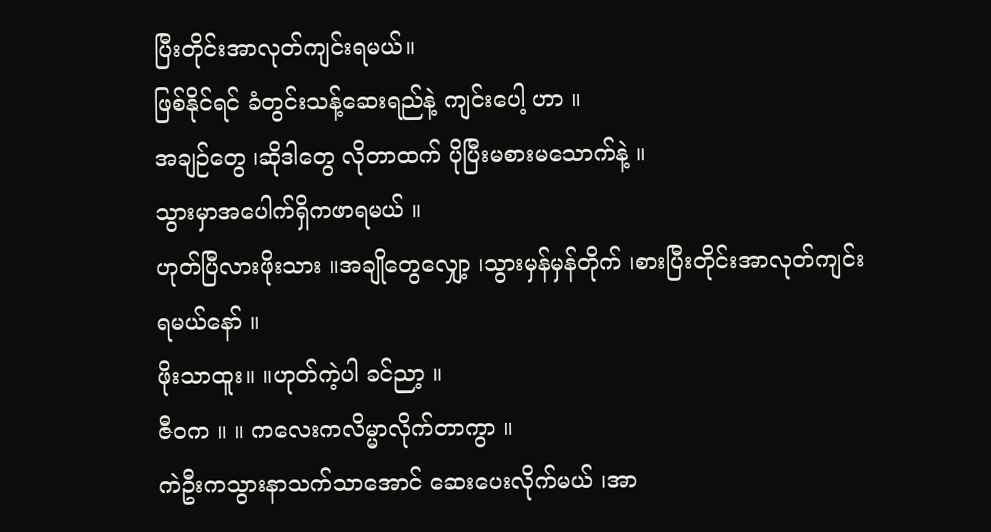ပြီးတိုင်းအာလုတ်ကျင်းရမယ်။
ဖြစ်နိုင်ရင် ခံတွင်းသန့်ဆေးရည်နဲ့ ကျင်းပေါ့ ဟာ ။
အချဉ်တွေ ၊ဆိုဒါတွေ လိုတာထက် ပိုပြီးမစားမသောက်နဲ့ ။
သွားမှာအပေါက်ရှိကဖာရမယ် ။
ဟုတ်ပြီလားဖိုးသား ။အချိုတွေလျှော့ ၊သွားမှန်မှန်တိုက် ၊စားပြီးတိုင်းအာလုတ်ကျင်း
ရမယ်နော် ။
ဖိုးသာထူး။ ။ဟုတ်ကဲ့ပါ ခင်ညာ့ ။
ဇီဝက ။ ။ ကလေးကလိမ္မာလိုက်တာကွာ ။
ကဲဦးကသွားနာသက်သာအောင် ဆေးပေးလိုက်မယ် ၊အာ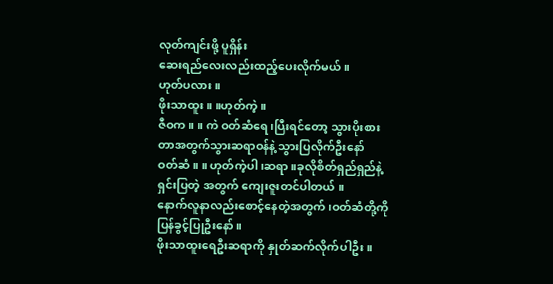လုတ်ကျင်းဖို့ ပူရှိန်း
ဆေးရည်လေးလည်းထည့်ပေးလိုက်မယ် ။
ဟုတ်ပလား ။
ဖိုးသာထူး ။ ။ဟုတ်ကဲ့ ။
ဇီဝက ။ ။ ကဲ ဝတ်ဆံရေ ၊ပြီးရင်တော့ သွားပိုးစားတာအတွက်သွားဆရာဝန်နဲ့ သွားပြလိုက်ဦးနော်
ဝတ်ဆံ ။ ။ ဟုတ်ကဲ့ပါ ၊ဆရာ ။ခုလိုစိတ်ရှည်ရှည်နဲ့ ရှင်းပြတဲ့ အတွက် ကျေးဇူးတင်ပါတယ် ။
နောက်လူနာလည်းစောင့်နေတဲ့အတွက် ၊ဝတ်ဆံတို့ကို ပြန်ခွင့်ပြုဦးနော် ။
ဖိုးသာထူးရေဦးဆရာကို နှုတ်ဆက်လိုက်ပါဦး ။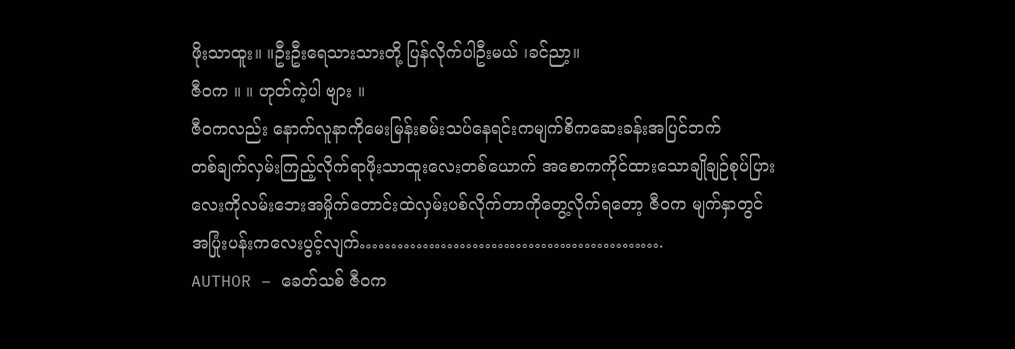ဖိုးသာထူး။ ။ဦးဦးရေသားသားတို့ ပြန်လိုက်ပါဦးမယ် ၊ခင်ညာ့။
ဇီဝက ။ ။ ဟုတ်ကဲ့ပါ ဗျား ။
ဇီဝကလည်း နောက်လူနာကိုမေးမြန်းစမ်းသပ်နေရင်းကမျက်စိကဆေးခန်းအပြင်ဘက်
တစ်ချက်လှမ်းကြည့်လိုက်ရာဖိုးသာထူးလေးတစ်ယောက် အစောကကိုင်ထားသောချိုချဉ်စုပ်ပြား
လေးကိုလမ်းဘေးအမှိုက်တောင်းထဲလှမ်းပစ်လိုက်တာကိုတွေ့လိုက်ရတော့ ဇီဝက မျက်နှာတွင်
အပြုံးပန်းကလေးပွင့်လျက်………………………………………….
AUTHOR – ခေတ်သစ် ဇီဝက